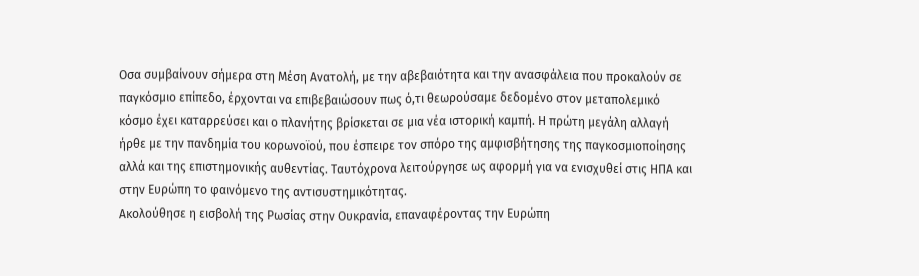Οσα συμβαίνουν σήμερα στη Μέση Ανατολή, με την αβεβαιότητα και την ανασφάλεια που προκαλούν σε παγκόσμιο επίπεδο, έρχονται να επιβεβαιώσουν πως ό,τι θεωρούσαμε δεδομένο στον μεταπολεμικό κόσμο έχει καταρρεύσει και ο πλανήτης βρίσκεται σε μια νέα ιστορική καμπή. Η πρώτη μεγάλη αλλαγή ήρθε με την πανδημία του κορωνοϊού, που έσπειρε τον σπόρο της αμφισβήτησης της παγκοσμιοποίησης αλλά και της επιστημονικής αυθεντίας. Ταυτόχρονα λειτούργησε ως αφορμή για να ενισχυθεί στις ΗΠΑ και στην Ευρώπη το φαινόμενο της αντισυστημικότητας.
Ακολούθησε η εισβολή της Ρωσίας στην Ουκρανία, επαναφέροντας την Ευρώπη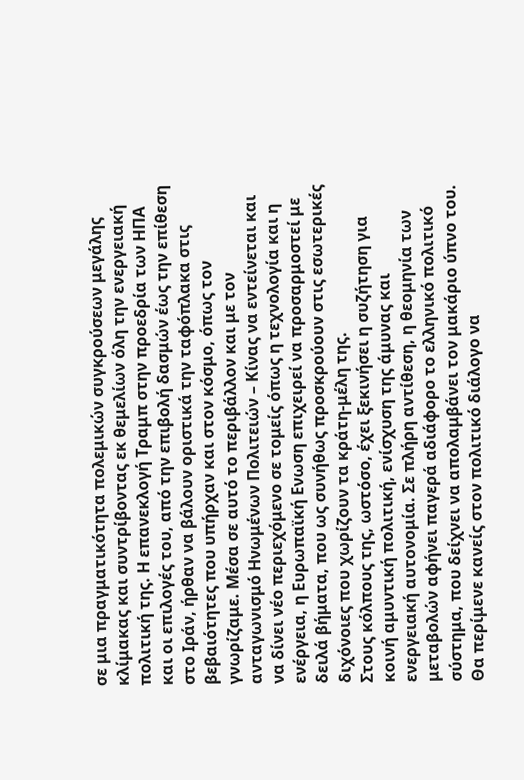σε μια πραγματικότητα πολεμικών συγκρούσεων μεγάλης κλίμακας και συντρίβοντας εκ θεμελίων όλη την ενεργειακή πολιτική της. Η επανεκλογή Τραμπ στην προεδρία των ΗΠΑ και οι επιλογές του, από την επιβολή δασμών έως την επίθεση στο Ιράν, ήρθαν να βάλουν οριστικά την ταφόπλακα στις βεβαιότητες που υπήρχαν και στον κόσμο, όπως τον γνωρίζαμε. Μέσα σε αυτό το περιβάλλον και με τον ανταγωνισμό Ηνωμένων Πολιτειών – Κίνας να εντείνεται και να δίνει νέο περιεχόμενο σε τομείς όπως η τεχνολογία και η ενέργεια, η Ευρωπαϊκή Ενωση επιχειρεί να προσαρμοστεί με δειλά βήματα, που ως συνήθως προσκρούουν στις εσωτερικές διχόνοιες που χωρίζουν τα κράτη-μέλη της.
Στους κόλπους της, ωστόσο, έχει ξεκινήσει η συζήτηση για κοινή αμυντική πολιτική, ενίσχυση της άμυνας και ενεργειακή αυτονομία. Σε πλήρη αντίθεση, η θεομηνία των μεταβολών αφήνει παγερά αδιάφορο το ελληνικό πολιτικό σύστημα, που δείχνει να απολαμβάνει τον μακάριο ύπνο του.
Θα περίμενε κανείς στον πολιτικό διάλογο να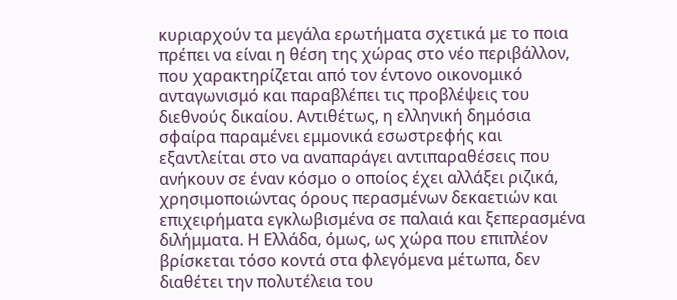κυριαρχούν τα μεγάλα ερωτήματα σχετικά με το ποια πρέπει να είναι η θέση της χώρας στο νέο περιβάλλον, που χαρακτηρίζεται από τον έντονο οικονομικό ανταγωνισμό και παραβλέπει τις προβλέψεις του διεθνούς δικαίου. Αντιθέτως, η ελληνική δημόσια σφαίρα παραμένει εμμονικά εσωστρεφής και εξαντλείται στο να αναπαράγει αντιπαραθέσεις που ανήκουν σε έναν κόσμο ο οποίος έχει αλλάξει ριζικά, χρησιμοποιώντας όρους περασμένων δεκαετιών και επιχειρήματα εγκλωβισμένα σε παλαιά και ξεπερασμένα διλήμματα. Η Ελλάδα, όμως, ως χώρα που επιπλέον βρίσκεται τόσο κοντά στα φλεγόμενα μέτωπα, δεν διαθέτει την πολυτέλεια του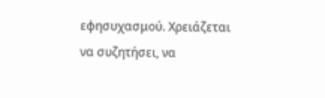εφησυχασμού. Χρειάζεται να συζητήσει, να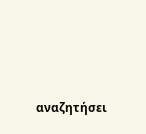αναζητήσει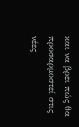και να βρει πώς θα προσαρμοστεί στις νέες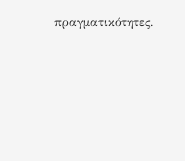πραγματικότητες.